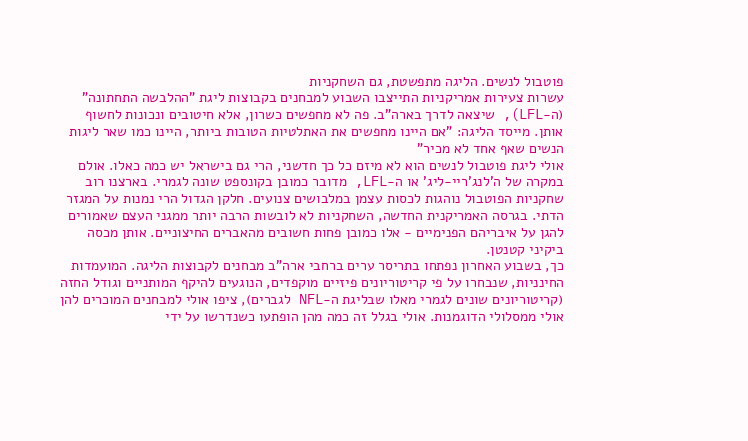פוטבול לנשים. הליגה מתפשטת, גם השחקניות
עשרות צעירות אמריקניות התייצבו השבוע למבחנים בקבוצות ליגת "ההלבשה התחתונה" (ה-LFL), שיצאה לדרך בארה"ב. פה לא מחפשים כשרון, אלא חיטובים ונכונות לחשוף אותן. מייסד הליגה: "אם היינו מחפשים את האתלטיות הטובות ביותר, היינו כמו שאר ליגות הנשים שאף אחד לא מכיר"
אולי ליגת פוטבול לנשים הוא לא מיזם כל כך חדשני, הרי גם בישראל יש כמה כאלו. אולם במקרה של ה'לנג'ריי-ליג' או ה-LFL, מדובר כמובן בקונספט שונה לגמרי. בארצנו רוב שחקניות הפוטבול נוהגות לכסות עצמן במלבושים צנועים. חלקן הגדול הרי נמנות על המגזר הדתי. בגרסה האמריקנית החדשה, השחקניות לא לובשות הרבה יותר ממגני העצם שאמורים להגן על איבריהם הפנימיים - אלו כמובן פחות חשובים מהאברים החיצוניים. אותן מכסה ביקיני קטנטן.
כך, בשבוע האחרון נפתחו בתריסר ערים ברחבי ארה"ב מבחנים לקבוצות הליגה. המועמדות החינניות, שנבחרו על פי קריטוריונים פיזיים מוקפדים, הנוגעים להיקף המותניים וגודל החזה (קריטוריונים שונים לגמרי מאלו שבליגת ה-NFL לגברים), ציפו אולי למבחנים המוכרים להן אולי ממסלולי הדוגמנות. אולי בגלל זה כמה מהן הופתעו כשנדרשו על ידי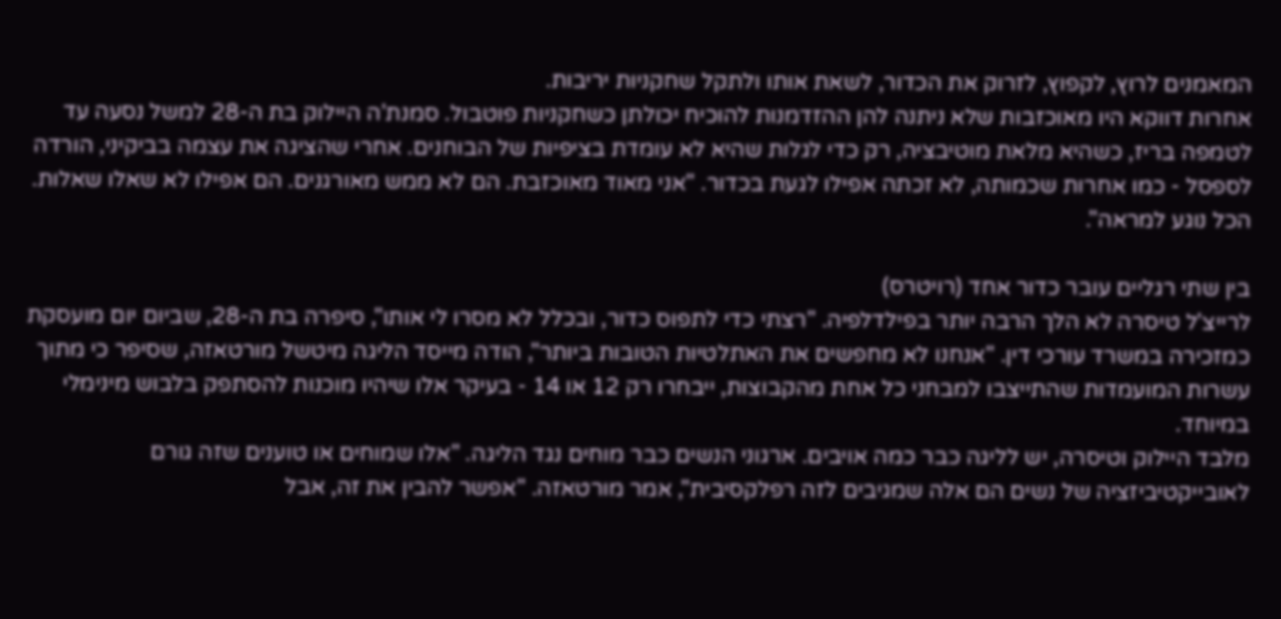המאמנים לרוץ, לקפוץ, לזרוק את הכדור, לשאת אותו ולתקל שחקניות יריבות.
אחרות דווקא היו מאוכזבות שלא ניתנה להן ההזדמנות להוכיח יכולתן כשחקניות פוטבול. סמנת'ה היילוק בת ה-28 למשל נסעה עד לטמפה בריז, כשהיא מלאת מוטיבציה, רק כדי לגלות שהיא לא עומדת בציפיות של הבוחנים. אחרי שהציגה את עצמה בביקיני, הורדה לספסל - כמו אחרות שכמותה, לא זכתה אפילו לגעת בכדור. "אני מאוד מאוכזבת. הם לא ממש מאורגנים. הם אפילו לא שאלו שאלות. הכל נוגע למראה".

בין שתי רגליים עובר כדור אחד (רויטרס)
לרייצ'ל טיסרה לא הלך הרבה יותר בפילדלפיה. "רצתי כדי לתפוס כדור, ובכלל לא מסרו לי אותו", סיפרה בת ה-28, שביום יום מועסקת כמזכירה במשרד עורכי דין. "אנחנו לא מחפשים את האתלטיות הטובות ביותר", הודה מייסד הליגה מיטשל מורטאזה, שסיפר כי מתוך עשרות המועמדות שהתייצבו למבחני כל אחת מהקבוצות, ייבחרו רק 12 או 14 - בעיקר אלו שיהיו מוכנות להסתפק בלבוש מינימלי במיוחד.
מלבד היילוק וטיסרה, יש לליגה כבר כמה אויבים. ארגוני הנשים כבר מוחים נגד הליגה. "אלו שמוחים או טוענים שזה גורם לאובייקטיביזציה של נשים הם אלה שמגיבים לזה רפלקסיבית", אמר מורטאזה. "אפשר להבין את זה, אבל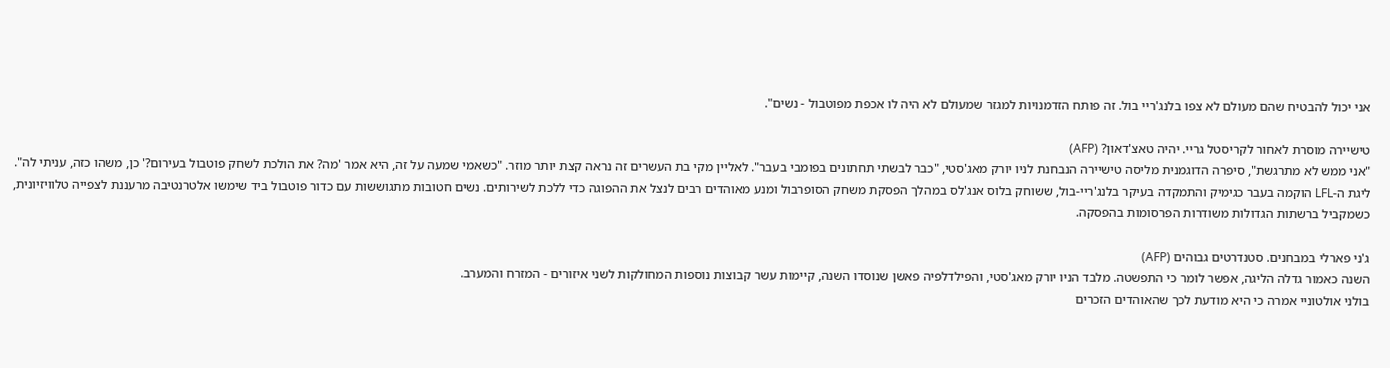אני יכול להבטיח שהם מעולם לא צפו בלנג'ריי בול. זה פותח הזדמנויות למגזר שמעולם לא היה לו אכפת מפוטבול - נשים".

טישיירה מוסרת לאחור לקריסטל גריי. יהיה טאצ'דאון? (AFP)
"אני ממש לא מתרגשת", סיפרה הדוגמנית מליסה טישיירה הנבחנת לניו יורק מאג'סטי, "כבר לבשתי תחתונים בפומבי בעבר". לאליין מקי בת העשרים זה נראה קצת יותר מוזר. "כשאמי שמעה על זה, היא אמר 'מה? את הולכת לשחק פוטבול בעירום?' כן, משהו כזה, עניתי לה".
ליגת ה-LFL הוקמה בעבר כגימיק והתמקדה בעיקר בלנג'ריי-בול, ששוחק בלוס אנג'לס במהלך הפסקת משחק הסופרבול ומנע מאוהדים רבים לנצל את ההפוגה כדי ללכת לשירותים. נשים חטובות מתגוששות עם כדור פוטבול ביד שימשו אלטרנטיבה מרעננת לצפייה טלוויזיונית, כשמקביל ברשתות הגדולות משודרות הפרסומות בהפסקה.

ג'ני פארלי במבחנים. סטנדרטים גבוהים (AFP)
השנה כאמור גדלה הליגה, אפשר לומר כי התפשטה. מלבד הניו יורק מאג'סטי, והפילדלפיה פאשן שנוסדו השנה, קיימות עשר קבוצות נוספות המחולקות לשני איזורים - המזרח והמערב.
בולני אולטוניי אמרה כי היא מודעת לכך שהאוהדים הזכרים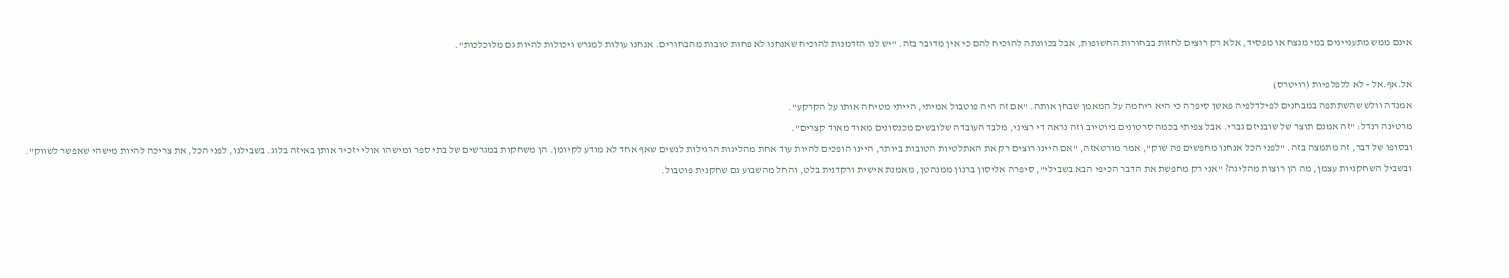אינם ממש מתעניינים במי מנצח או מפסיד, אלא רק רוצים לחזות בבחורות החשופות, אבל בכוונתה להוכיח להם כי אין מדובר בזה. "יש לנו הזדמנות להוכיח שאנחנו לא פחות טובות מהבחורים. אנחנו עולות למגרש ויכולות להיות גם מלוכלכות".

אל.אף.אל - לא ללפלפיות (רויטרס)
אמנדה וולש שהשתתפה במבחנים לפילדלפיה פאשן סיפרה כי היא ריחמה על המאמן שבחן אותה. "אם זה היה פוטבול אמיתי, הייתי מטיחה אותו על הקרקע".
מרטינה רנדל: "זה אמנם תוצר של שובניזם גברי. אבל צפיתי בכמה סרטונים ביוטיוב וזה נראה די רציני, מלבד העובדה שלובשים מכנסונים מאוד מאוד קצרים".
ובסופו של דבר, זה מתמצה בזה. "לפני הכל אנחנו מחפשים פה שוק", אמר מורטאזה, "אם היינו רוצים רק את האתלטיות הטובות ביותר, היינו הופכים להיות עוד אחת מהליגות הרגילות לנשים שאף אחד לא מודע לקיומן. הן משחקות במגרשים של בתי ספר ומישהו אולי יזכיר אותן באיזה בלוג. בשבילנו, לפני הכל, את צריכה להיות מישהי שאפשר לשווק".
ובשביל השחקניות עצמן, מה הן רוצות מהליגה? "אני רק מחפשת את הדבר הכיפי הבא בשבילי", סיפרה אליסון ברנון ממנהטן, מאמנת אישית ורקדנית בלט, והחל מהשבוע גם שחקנית פוטבול.